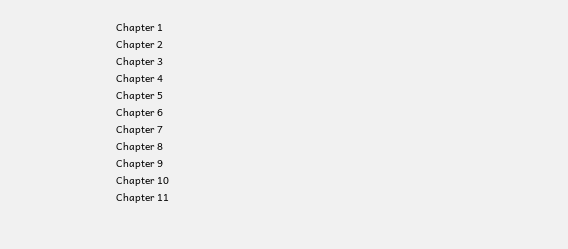Chapter 1
Chapter 2
Chapter 3
Chapter 4
Chapter 5
Chapter 6
Chapter 7
Chapter 8
Chapter 9
Chapter 10
Chapter 11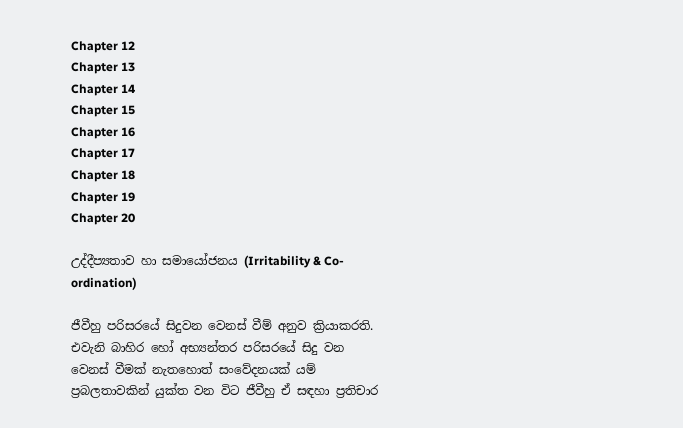Chapter 12
Chapter 13
Chapter 14
Chapter 15
Chapter 16
Chapter 17
Chapter 18
Chapter 19
Chapter 20

උද්දීප්‍යතාව හා සමායෝජනය (Irritability & Co-ordination)

ජීවීහු පරිසරයේ සිදුවන වෙනස් වීම් අනුව ක්‍රියාකරති. එවැනි බාහිර හෝ අභ්‍යන්තර පරිසරයේ සිදු වන වෙනස් වීමක් නැතහොත් සංවේදනයක් යම් ප්‍රබලතාවකින් යුක්ත වන විට ජීවීහු ඒ සඳහා ප්‍රතිචාර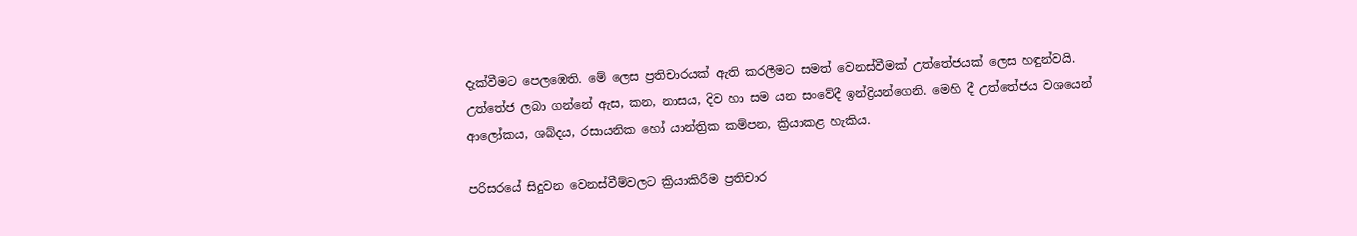දැක්වීමට පෙලඹෙති. මේ ලෙස ප්‍රතිචාරයක් ඇති කරලීමට සමත් වෙනස්වීමක් උත්තේජයක් ලෙස හඳුන්වයි. උත්තේජ ලබා ගන්නේ ඇස, කන, නාසය, දිව හා සම යන සංවේදී ඉන්ද්‍රියන්ගෙනි. මෙහි දී උත්තේජය වශයෙන් ආලෝකය, ශබ්දය, රසායනික හෝ යාන්ත්‍රික කම්පන, ක්‍රියාකළ හැකිය.

පරිසරයේ සිදුවන වෙනස්වීම්වලට ක්‍රියාකිරීම ප්‍රතිචාර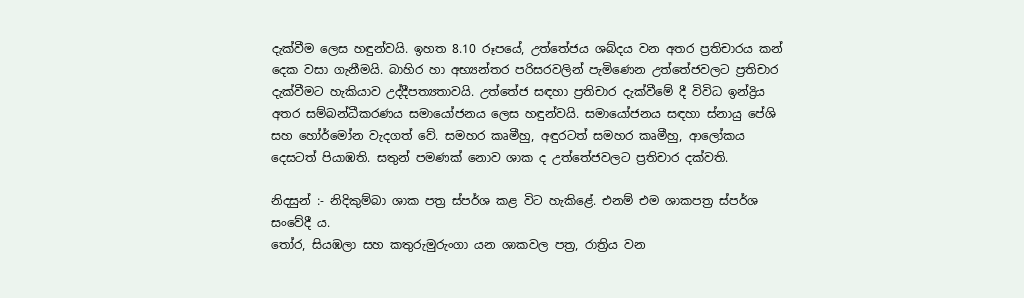දැක්වීම ලෙස හඳුන්වයි. ඉහත 8.10 රූපයේ, උත්තේජය ශබ්දය වන අතර ප්‍රතිචාරය කන් දෙක වසා ගැනීමයි. බාහිර හා අභ්‍යන්තර පරිසරවලින් පැමිණෙන උත්තේජවලට ප්‍රතිචාර දැක්වීමට හැකියාව උද්දීපත්‍යතාවයි. උත්තේජ සඳහා ප්‍රතිචාර දැක්වීමේ දී විවිධ ඉන්ද්‍රිය අතර සම්බන්ධීකරණය සමායෝජනය ලෙස හඳුන්වයි. සමායෝජනය සඳහා ස්නායු පේශි සහ හෝර්මෝන වැදගත් වේ. සමහර කෘමීහු, අඳුරටත් සමහර කෘමීහු, ආලෝකය දෙසටත් පියාඹති. සතුන් පමණක් නොව ශාක ද උත්තේජවලට ප්‍රතිචාර දක්වති.

නිදසුන් :- නිදිකුම්බා ශාක පත්‍ර ස්පර්ශ කළ විට හැකිළේ. එනම් එම ශාකපත්‍ර ස්පර්ශ සංවේදී ය.
තෝර, සියඹලා සහ කතුරුමුරුංගා යන ශාකවල පත්‍ර, රාත්‍රිය වන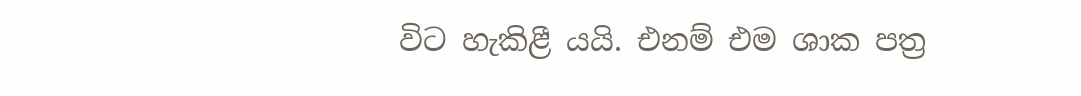විට හැකිළී යයි. එනම් එම ශාක පත්‍ර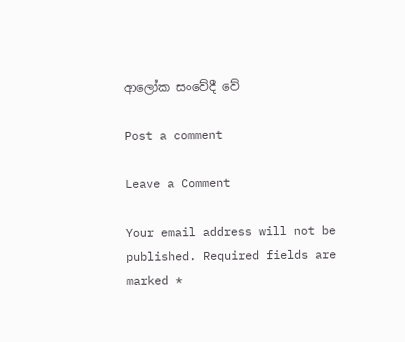ආලෝක සංවේදී වේ

Post a comment

Leave a Comment

Your email address will not be published. Required fields are marked *